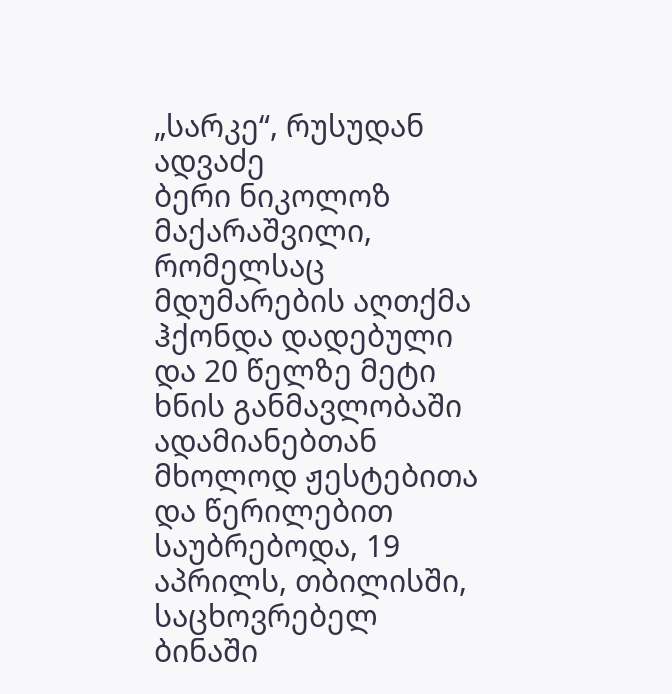„სარკე“, რუსუდან ადვაძე
ბერი ნიკოლოზ მაქარაშვილი, რომელსაც მდუმარების აღთქმა ჰქონდა დადებული და 20 წელზე მეტი ხნის განმავლობაში ადამიანებთან მხოლოდ ჟესტებითა და წერილებით საუბრებოდა, 19 აპრილს, თბილისში, საცხოვრებელ ბინაში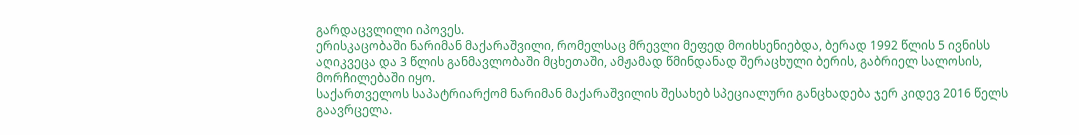გარდაცვლილი იპოვეს.
ერისკაცობაში ნარიმან მაქარაშვილი, რომელსაც მრევლი მეფედ მოიხსენიებდა, ბერად 1992 წლის 5 ივნისს აღიკვეცა და 3 წლის განმავლობაში მცხეთაში, ამჟამად წმინდანად შერაცხული ბერის, გაბრიელ სალოსის, მორჩილებაში იყო.
საქართველოს საპატრიარქომ ნარიმან მაქარაშვილის შესახებ სპეციალური განცხადება ჯერ კიდევ 2016 წელს გაავრცელა.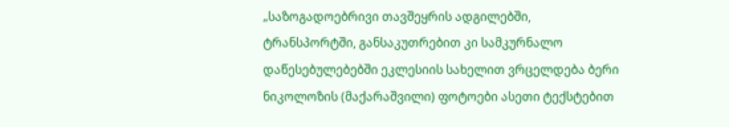„საზოგადოებრივი თავშეყრის ადგილებში, ტრანსპორტში, განსაკუთრებით კი სამკურნალო დაწესებულებებში ეკლესიის სახელით ვრცელდება ბერი ნიკოლოზის (მაქარაშვილი) ფოტოები ასეთი ტექსტებით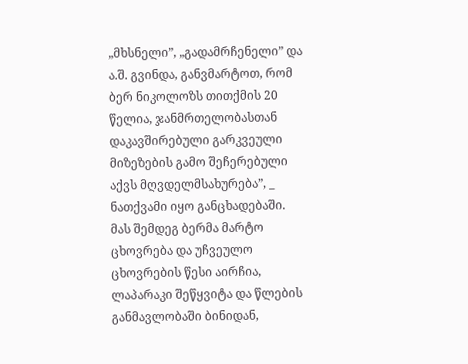„მხსნელი”, „გადამრჩენელი” და ა.შ. გვინდა, განვმარტოთ, რომ ბერ ნიკოლოზს თითქმის 20 წელია, ჯანმრთელობასთან დაკავშირებული გარკვეული მიზეზების გამო შეჩერებული აქვს მღვდელმსახურება”, _ ნათქვამი იყო განცხადებაში.
მას შემდეგ ბერმა მარტო ცხოვრება და უჩვეულო ცხოვრების წესი აირჩია, ლაპარაკი შეწყვიტა და წლების განმავლობაში ბინიდან,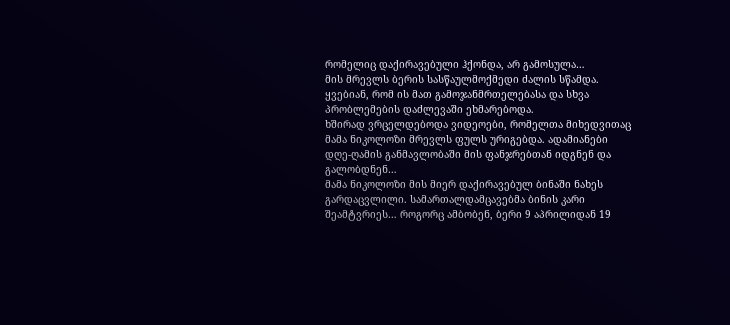რომელიც დაქირავებული ჰქონდა, არ გამოსულა…
მის მრევლს ბერის სასწაულმოქმედი ძალის სწამდა. ყვებიან, რომ ის მათ გამოჯანმრთელებასა და სხვა პრობლემების დაძლევაში ეხმარებოდა.
ხშირად ვრცელდებოდა ვიდეოები, რომელთა მიხედვითაც მამა ნიკოლოზი მრევლს ფულს ურიგებდა. ადამიანები დღე-ღამის განმავლობაში მის ფანჯრებთან იდგნენ და გალობდნენ…
მამა ნიკოლოზი მის მიერ დაქირავებულ ბინაში ნახეს გარდაცვლილი. სამართალდამცავებმა ბინის კარი შეამტვრიეს… როგორც ამბობენ, ბერი 9 აპრილიდან 19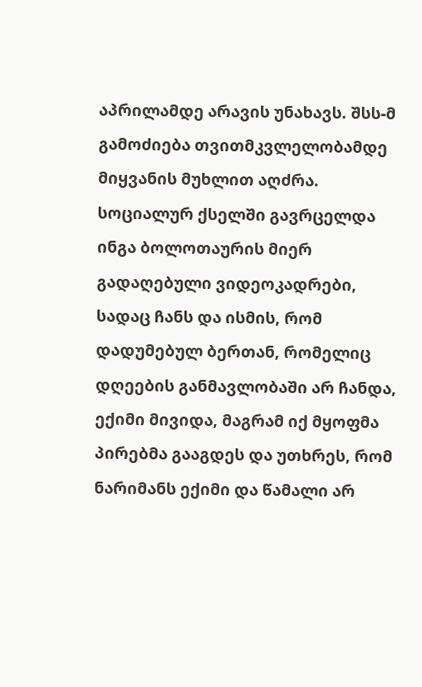აპრილამდე არავის უნახავს. შსს-მ გამოძიება თვითმკვლელობამდე მიყვანის მუხლით აღძრა.
სოციალურ ქსელში გავრცელდა ინგა ბოლოთაურის მიერ გადაღებული ვიდეოკადრები, სადაც ჩანს და ისმის, რომ დადუმებულ ბერთან, რომელიც დღეების განმავლობაში არ ჩანდა, ექიმი მივიდა, მაგრამ იქ მყოფმა პირებმა გააგდეს და უთხრეს, რომ ნარიმანს ექიმი და წამალი არ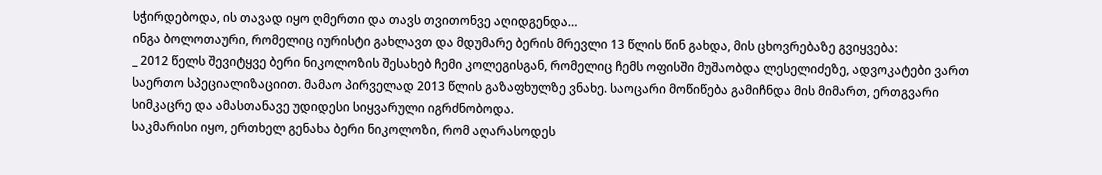სჭირდებოდა, ის თავად იყო ღმერთი და თავს თვითონვე აღიდგენდა…
ინგა ბოლოთაური, რომელიც იურისტი გახლავთ და მდუმარე ბერის მრევლი 13 წლის წინ გახდა, მის ცხოვრებაზე გვიყვება:
_ 2012 წელს შევიტყვე ბერი ნიკოლოზის შესახებ ჩემი კოლეგისგან, რომელიც ჩემს ოფისში მუშაობდა ლესელიძეზე, ადვოკატები ვართ საერთო სპეციალიზაციით. მამაო პირველად 2013 წლის გაზაფხულზე ვნახე. საოცარი მოწიწება გამიჩნდა მის მიმართ, ერთგვარი სიმკაცრე და ამასთანავე უდიდესი სიყვარული იგრძნობოდა.
საკმარისი იყო, ერთხელ გენახა ბერი ნიკოლოზი, რომ აღარასოდეს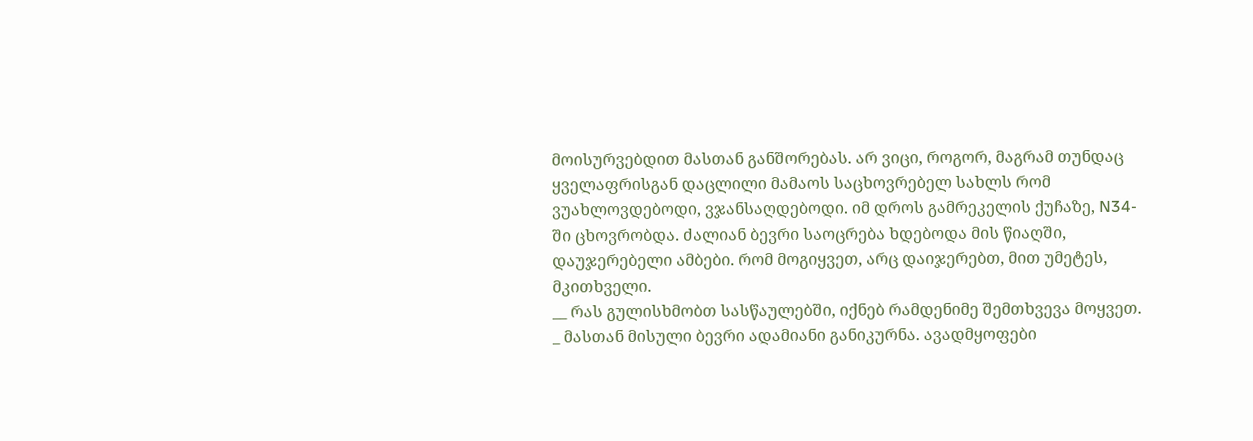მოისურვებდით მასთან განშორებას. არ ვიცი, როგორ, მაგრამ თუნდაც ყველაფრისგან დაცლილი მამაოს საცხოვრებელ სახლს რომ ვუახლოვდებოდი, ვჯანსაღდებოდი. იმ დროს გამრეკელის ქუჩაზე, N34-ში ცხოვრობდა. ძალიან ბევრი საოცრება ხდებოდა მის წიაღში, დაუჯერებელი ამბები. რომ მოგიყვეთ, არც დაიჯერებთ, მით უმეტეს, მკითხველი.
__ რას გულისხმობთ სასწაულებში, იქნებ რამდენიმე შემთხვევა მოყვეთ.
_ მასთან მისული ბევრი ადამიანი განიკურნა. ავადმყოფები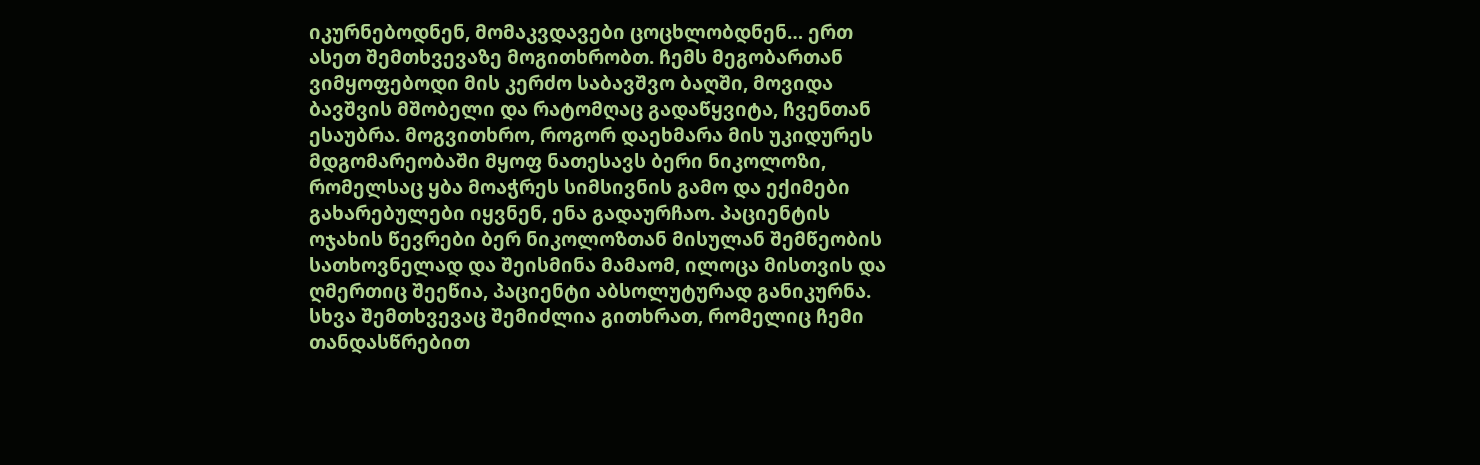იკურნებოდნენ, მომაკვდავები ცოცხლობდნენ… ერთ ასეთ შემთხვევაზე მოგითხრობთ. ჩემს მეგობართან ვიმყოფებოდი მის კერძო საბავშვო ბაღში, მოვიდა ბავშვის მშობელი და რატომღაც გადაწყვიტა, ჩვენთან ესაუბრა. მოგვითხრო, როგორ დაეხმარა მის უკიდურეს მდგომარეობაში მყოფ ნათესავს ბერი ნიკოლოზი, რომელსაც ყბა მოაჭრეს სიმსივნის გამო და ექიმები გახარებულები იყვნენ, ენა გადაურჩაო. პაციენტის ოჯახის წევრები ბერ ნიკოლოზთან მისულან შემწეობის სათხოვნელად და შეისმინა მამაომ, ილოცა მისთვის და ღმერთიც შეეწია, პაციენტი აბსოლუტურად განიკურნა.
სხვა შემთხვევაც შემიძლია გითხრათ, რომელიც ჩემი თანდასწრებით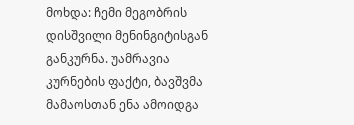მოხდა: ჩემი მეგობრის დისშვილი მენინგიტისგან განკურნა. უამრავია კურნების ფაქტი, ბავშვმა მამაოსთან ენა ამოიდგა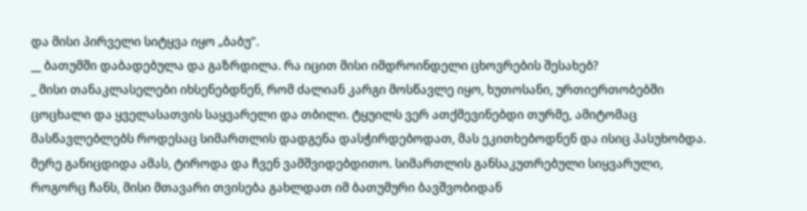და მისი პირველი სიტყვა იყო „ბაბუ”.
__ ბათუმში დაბადებულა და გაზრდილა. რა იცით მისი იმდროინდელი ცხოვრების შესახებ?
_ მისი თანაკლასელები იხსენებდნენ, რომ ძალიან კარგი მოსწავლე იყო, ხუთოსანი, ურთიერთობებში ცოცხალი და ყველასათვის საყვარელი და თბილი. ტყუილს ვერ ათქმევინებდი თურმე, ამიტომაც მასწავლებლებს როდესაც სიმართლის დადგენა დასჭირდებოდათ, მას ეკითხებოდნენ და ისიც პასუხობდა. მერე განიცდიდა ამას, ტიროდა და ჩვენ ვამშვიდებდითო. სიმართლის განსაკუთრებული სიყვარული, როგორც ჩანს, მისი მთავარი თვისება გახლდათ იმ ბათუმური ბავშვობიდან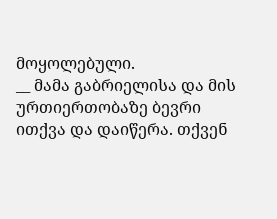მოყოლებული.
__ მამა გაბრიელისა და მის ურთიერთობაზე ბევრი ითქვა და დაიწერა. თქვენ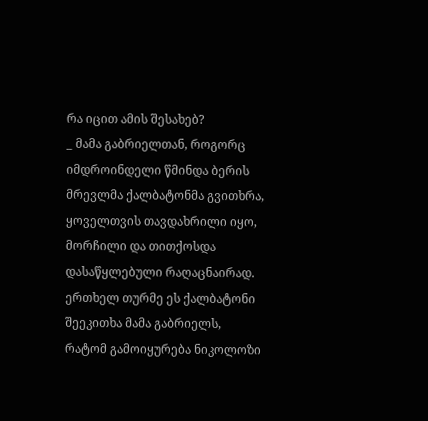რა იცით ამის შესახებ?
_ მამა გაბრიელთან, როგორც იმდროინდელი წმინდა ბერის მრევლმა ქალბატონმა გვითხრა, ყოველთვის თავდახრილი იყო, მორჩილი და თითქოსდა დასაწყლებული რაღაცნაირად. ერთხელ თურმე ეს ქალბატონი შეეკითხა მამა გაბრიელს, რატომ გამოიყურება ნიკოლოზი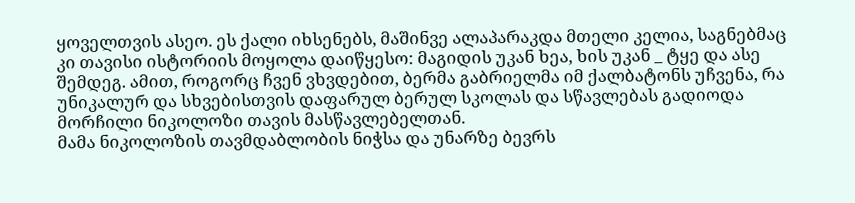ყოველთვის ასეო. ეს ქალი იხსენებს, მაშინვე ალაპარაკდა მთელი კელია, საგნებმაც კი თავისი ისტორიის მოყოლა დაიწყესო: მაგიდის უკან ხეა, ხის უკან _ ტყე და ასე შემდეგ. ამით, როგორც ჩვენ ვხვდებით, ბერმა გაბრიელმა იმ ქალბატონს უჩვენა, რა უნიკალურ და სხვებისთვის დაფარულ ბერულ სკოლას და სწავლებას გადიოდა მორჩილი ნიკოლოზი თავის მასწავლებელთან.
მამა ნიკოლოზის თავმდაბლობის ნიჭსა და უნარზე ბევრს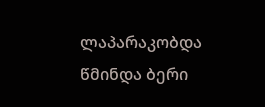ლაპარაკობდა წმინდა ბერი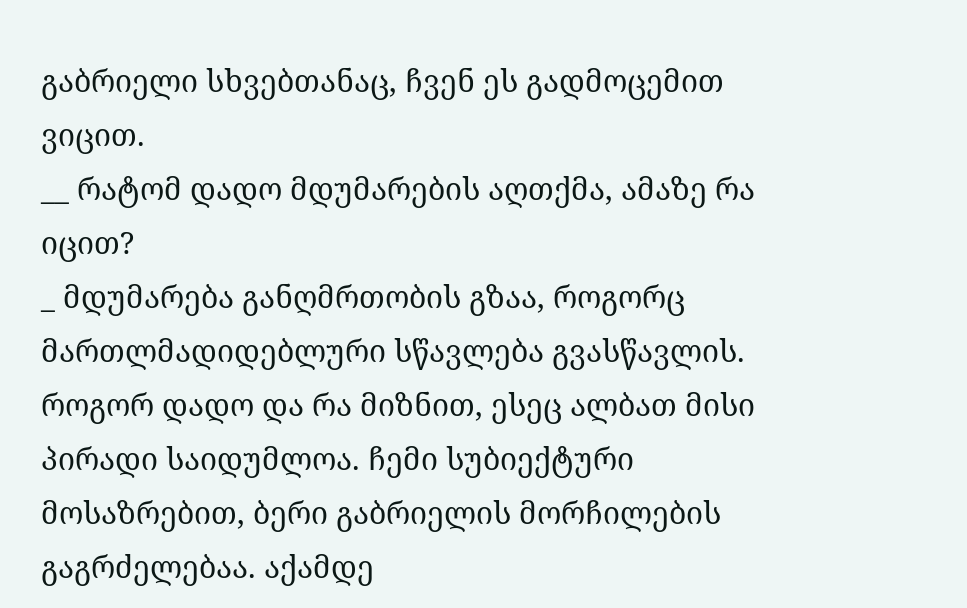გაბრიელი სხვებთანაც, ჩვენ ეს გადმოცემით ვიცით.
__ რატომ დადო მდუმარების აღთქმა, ამაზე რა იცით?
_ მდუმარება განღმრთობის გზაა, როგორც მართლმადიდებლური სწავლება გვასწავლის. როგორ დადო და რა მიზნით, ესეც ალბათ მისი პირადი საიდუმლოა. ჩემი სუბიექტური მოსაზრებით, ბერი გაბრიელის მორჩილების გაგრძელებაა. აქამდე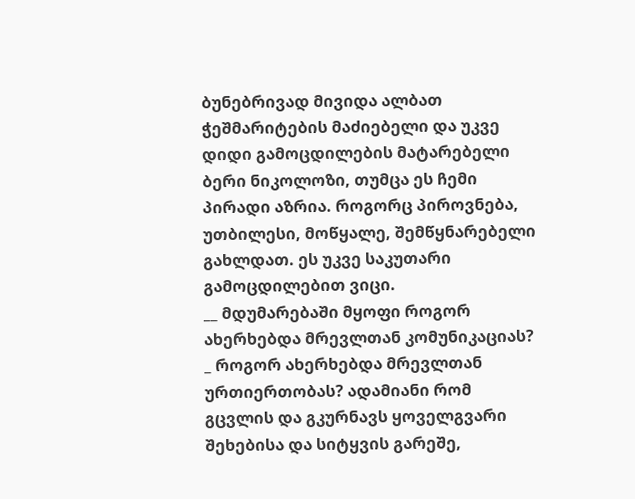ბუნებრივად მივიდა ალბათ ჭეშმარიტების მაძიებელი და უკვე დიდი გამოცდილების მატარებელი ბერი ნიკოლოზი, თუმცა ეს ჩემი პირადი აზრია. როგორც პიროვნება, უთბილესი, მოწყალე, შემწყნარებელი გახლდათ. ეს უკვე საკუთარი გამოცდილებით ვიცი.
__ მდუმარებაში მყოფი როგორ ახერხებდა მრევლთან კომუნიკაციას?
_ როგორ ახერხებდა მრევლთან ურთიერთობას? ადამიანი რომ გცვლის და გკურნავს ყოველგვარი შეხებისა და სიტყვის გარეშე,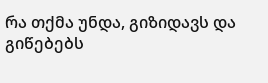რა თქმა უნდა, გიზიდავს და გიწებებს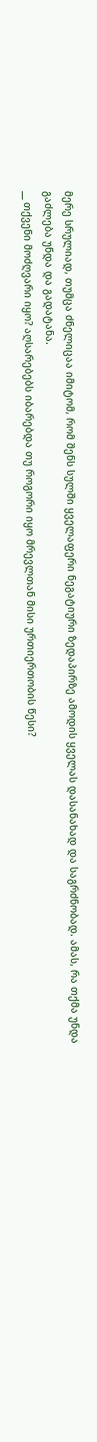მერე სრულიად, თუმცა ძნელიცაა იმიტომ, რომ შენს სულში ყველაფერი ნეგატიური ზედაპირზე ამოდის ყველას დასანახად და საგრძნობად. ამას, რა თქმა უნდა გაძლება უნდა და გადატანა.
__ თქვენი მოძღვარი იყო? აღსარებებს იბარებდა თუ როგორი იყო მრევლთან მისი ურთიერთობის წესი?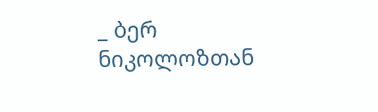_ ბერ ნიკოლოზთან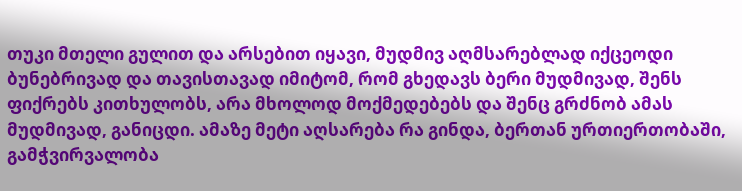თუკი მთელი გულით და არსებით იყავი, მუდმივ აღმსარებლად იქცეოდი ბუნებრივად და თავისთავად იმიტომ, რომ გხედავს ბერი მუდმივად, შენს ფიქრებს კითხულობს, არა მხოლოდ მოქმედებებს და შენც გრძნობ ამას მუდმივად, განიცდი. ამაზე მეტი აღსარება რა გინდა, ბერთან ურთიერთობაში, გამჭვირვალობა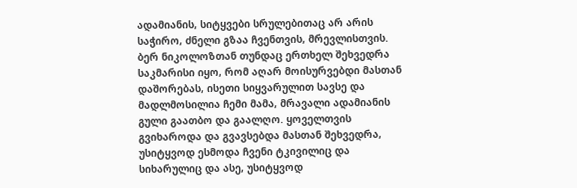ადამიანის, სიტყვები სრულებითაც არ არის საჭირო, ძნელი გზაა ჩვენთვის, მრევლისთვის.
ბერ ნიკოლოზთან თუნდაც ერთხელ შეხვედრა საკმარისი იყო, რომ აღარ მოისურვებდი მასთან დაშორებას, ისეთი სიყვარულით სავსე და მადლმოსილია ჩემი მამა, მრავალი ადამიანის გული გაათბო და გაალღო. ყოველთვის გვიხაროდა და გვავსებდა მასთან შეხვედრა, უსიტყვოდ ესმოდა ჩვენი ტკივილიც და სიხარულიც და ასე, უსიტყვოდ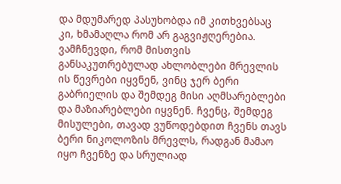და მდუმარედ პასუხობდა იმ კითხვებსაც კი, ხმამაღლა რომ არ გაგვიჟღერებია.
ვამჩნევდი, რომ მისთვის განსაკუთრებულად ახლობლები მრევლის ის წევრები იყვნენ, ვინც ჯერ ბერი გაბრიელის და შემდეგ მისი აღმსარებლები და მაზიარებლები იყვნენ. ჩვენც, შემდეგ მისულები, თავად ვუწოდებდით ჩვენს თავს ბერი ნიკოლოზის მრევლს, რადგან მამაო იყო ჩვენზე და სრულიად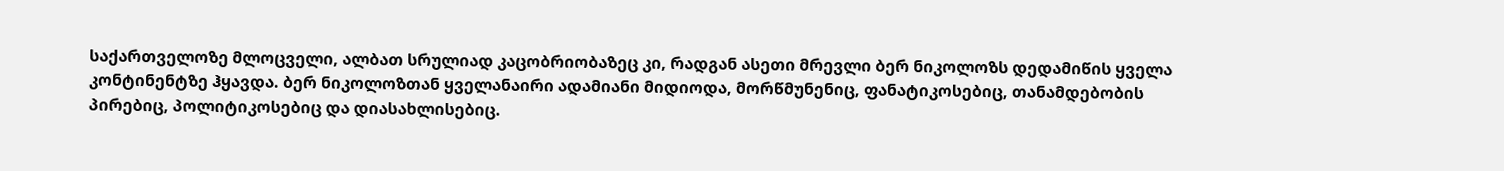საქართველოზე მლოცველი, ალბათ სრულიად კაცობრიობაზეც კი, რადგან ასეთი მრევლი ბერ ნიკოლოზს დედამიწის ყველა კონტინენტზე ჰყავდა. ბერ ნიკოლოზთან ყველანაირი ადამიანი მიდიოდა, მორწმუნენიც, ფანატიკოსებიც, თანამდებობის პირებიც, პოლიტიკოსებიც და დიასახლისებიც.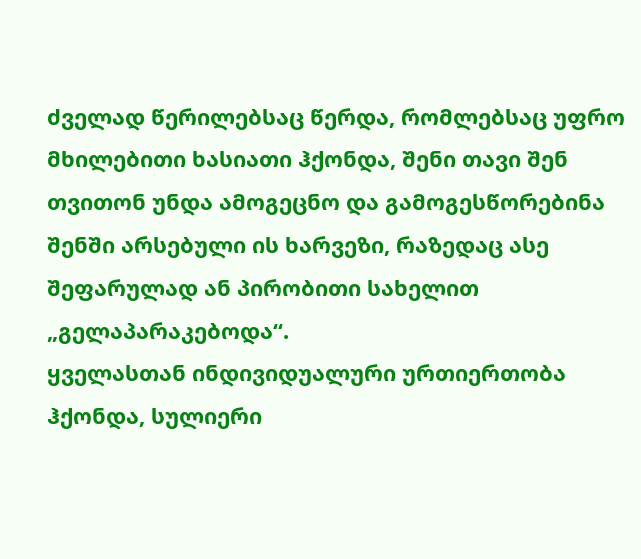ძველად წერილებსაც წერდა, რომლებსაც უფრო მხილებითი ხასიათი ჰქონდა, შენი თავი შენ თვითონ უნდა ამოგეცნო და გამოგესწორებინა შენში არსებული ის ხარვეზი, რაზედაც ასე შეფარულად ან პირობითი სახელით „გელაპარაკებოდა“.
ყველასთან ინდივიდუალური ურთიერთობა ჰქონდა, სულიერი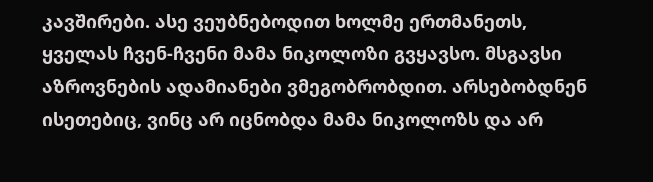კავშირები. ასე ვეუბნებოდით ხოლმე ერთმანეთს, ყველას ჩვენ-ჩვენი მამა ნიკოლოზი გვყავსო. მსგავსი აზროვნების ადამიანები ვმეგობრობდით. არსებობდნენ ისეთებიც, ვინც არ იცნობდა მამა ნიკოლოზს და არ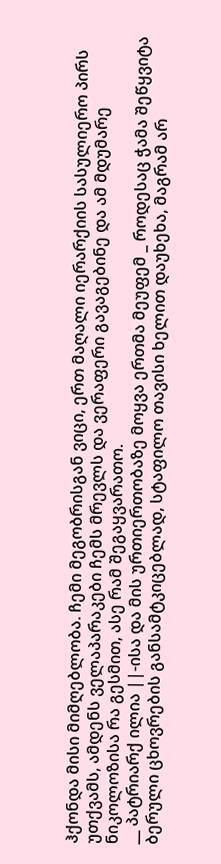ჰქონდა მისი მიმღებლობა. ჩემი მეგობრისგან ვიცი, ერთ მაღალი იერარქიის სასულიერო პირს უთქვამს, ამდენს ველაპარაკები ჩემს მრევლს და ვერაფერი გავაგებინე და ამ მდუმარე ნიკოლოზისა რა გესმით, ასე რამ შეგაყვარათო.
__ პატრიარქ ილია ||-ისა და მის ურთიერთობაზე მოყვა ერთმა მეუფემ _ როდესაც ჭამა შეწყვიტა ბერული ცხოვრების განსამტკიცებლად, სტაფილო თავისი ხელით დაუხეხა, მაგრამ არ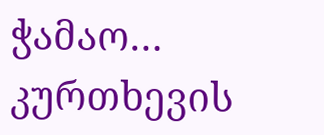ჭამაო… კურთხევის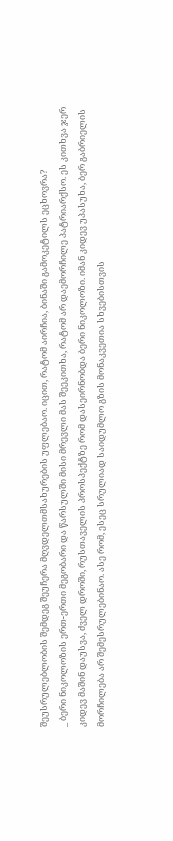შეუსრულებლობის შემდეგ შეუჩერა მღვდელთმსახურების უფლებაო. იცით, რატომ აირჩია, ბინაში გამოკეტილს ეცხოვრა?
_ ბერი ნიკოლოზის ერთ-ერთი მეგობარი და წარსულში მისი მრევლი მას შეეკითხა, რატომ არ დაემორჩილე პატრიარქსო. ეს კითხვა ჯერ კიდევ მაშინ დაუსვა, ძველ დროში, რუსთაველის პროსპექტზე რომ დასეირნობდა ბერი ნიკოლოზი. იმან კიდევ უპასუხა, ბერ გაბრიელის მორჩილება არ შემესრულებინაო. ასე რომ, ესეც სრულიად საიდუმლო გზის მონაკვეთია სხვებისთვის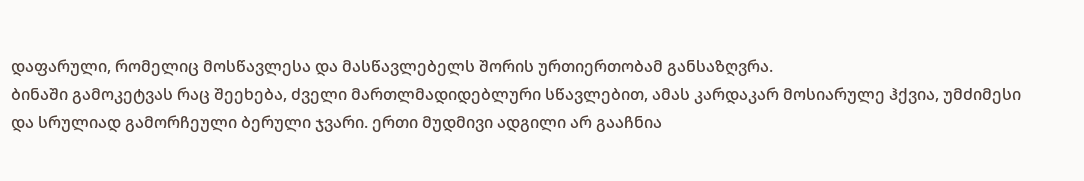დაფარული, რომელიც მოსწავლესა და მასწავლებელს შორის ურთიერთობამ განსაზღვრა.
ბინაში გამოკეტვას რაც შეეხება, ძველი მართლმადიდებლური სწავლებით, ამას კარდაკარ მოსიარულე ჰქვია, უმძიმესი და სრულიად გამორჩეული ბერული ჯვარი. ერთი მუდმივი ადგილი არ გააჩნია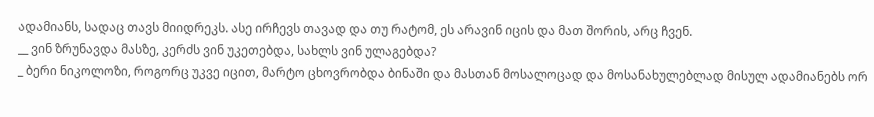ადამიანს, სადაც თავს მიიდრეკს. ასე ირჩევს თავად და თუ რატომ, ეს არავინ იცის და მათ შორის, არც ჩვენ.
__ ვინ ზრუნავდა მასზე, კერძს ვინ უკეთებდა, სახლს ვინ ულაგებდა?
_ ბერი ნიკოლოზი, როგორც უკვე იცით, მარტო ცხოვრობდა ბინაში და მასთან მოსალოცად და მოსანახულებლად მისულ ადამიანებს ორ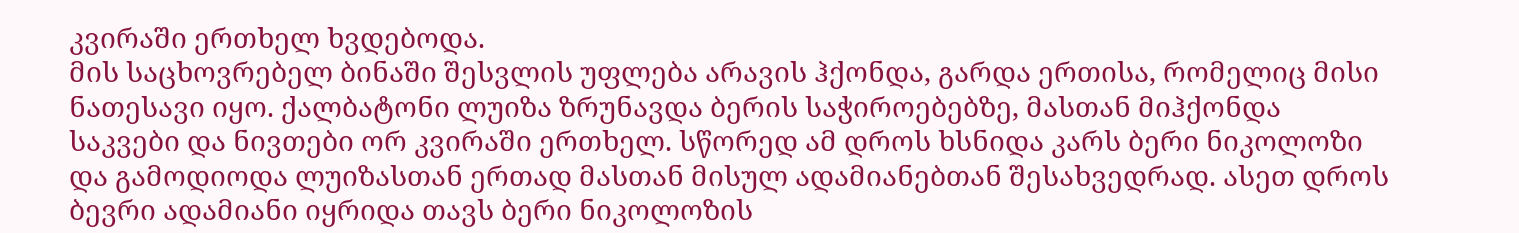კვირაში ერთხელ ხვდებოდა.
მის საცხოვრებელ ბინაში შესვლის უფლება არავის ჰქონდა, გარდა ერთისა, რომელიც მისი ნათესავი იყო. ქალბატონი ლუიზა ზრუნავდა ბერის საჭიროებებზე, მასთან მიჰქონდა საკვები და ნივთები ორ კვირაში ერთხელ. სწორედ ამ დროს ხსნიდა კარს ბერი ნიკოლოზი და გამოდიოდა ლუიზასთან ერთად მასთან მისულ ადამიანებთან შესახვედრად. ასეთ დროს ბევრი ადამიანი იყრიდა თავს ბერი ნიკოლოზის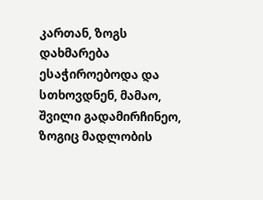კართან, ზოგს დახმარება ესაჭიროებოდა და სთხოვდნენ, მამაო, შვილი გადამირჩინეო, ზოგიც მადლობის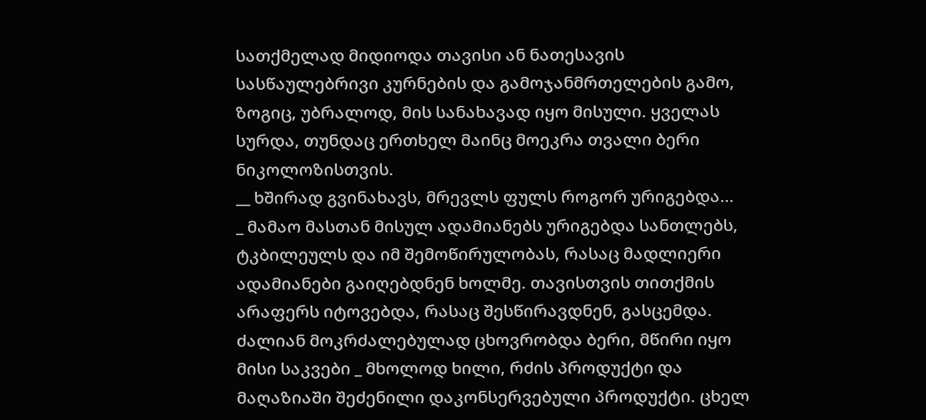სათქმელად მიდიოდა თავისი ან ნათესავის სასწაულებრივი კურნების და გამოჯანმრთელების გამო, ზოგიც, უბრალოდ, მის სანახავად იყო მისული. ყველას სურდა, თუნდაც ერთხელ მაინც მოეკრა თვალი ბერი ნიკოლოზისთვის.
__ ხშირად გვინახავს, მრევლს ფულს როგორ ურიგებდა…
_ მამაო მასთან მისულ ადამიანებს ურიგებდა სანთლებს, ტკბილეულს და იმ შემოწირულობას, რასაც მადლიერი ადამიანები გაიღებდნენ ხოლმე. თავისთვის თითქმის არაფერს იტოვებდა, რასაც შესწირავდნენ, გასცემდა. ძალიან მოკრძალებულად ცხოვრობდა ბერი, მწირი იყო მისი საკვები _ მხოლოდ ხილი, რძის პროდუქტი და მაღაზიაში შეძენილი დაკონსერვებული პროდუქტი. ცხელ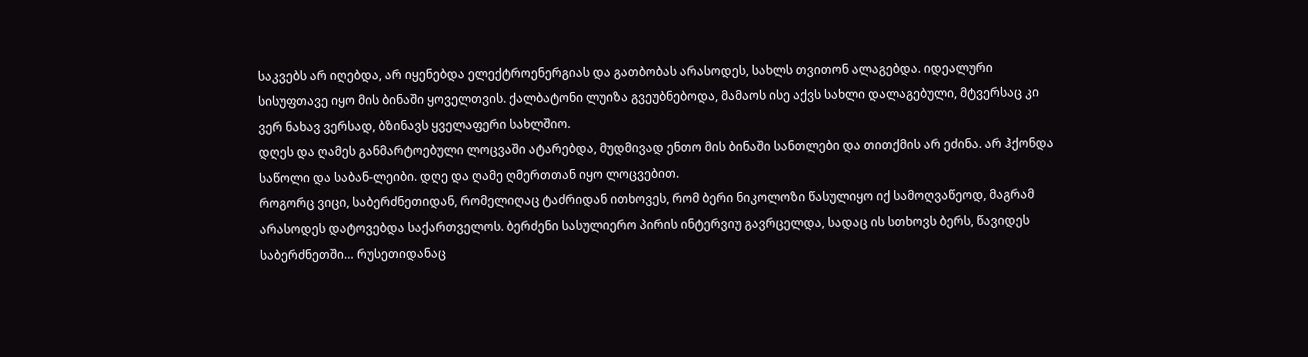საკვებს არ იღებდა, არ იყენებდა ელექტროენერგიას და გათბობას არასოდეს, სახლს თვითონ ალაგებდა. იდეალური სისუფთავე იყო მის ბინაში ყოველთვის. ქალბატონი ლუიზა გვეუბნებოდა, მამაოს ისე აქვს სახლი დალაგებული, მტვერსაც კი ვერ ნახავ ვერსად, ბზინავს ყველაფერი სახლშიო.
დღეს და ღამეს განმარტოებული ლოცვაში ატარებდა, მუდმივად ენთო მის ბინაში სანთლები და თითქმის არ ეძინა. არ ჰქონდა საწოლი და საბან-ლეიბი. დღე და ღამე ღმერთთან იყო ლოცვებით.
როგორც ვიცი, საბერძნეთიდან, რომელიღაც ტაძრიდან ითხოვეს, რომ ბერი ნიკოლოზი წასულიყო იქ სამოღვაწეოდ, მაგრამ არასოდეს დატოვებდა საქართველოს. ბერძენი სასულიერო პირის ინტერვიუ გავრცელდა, სადაც ის სთხოვს ბერს, წავიდეს საბერძნეთში… რუსეთიდანაც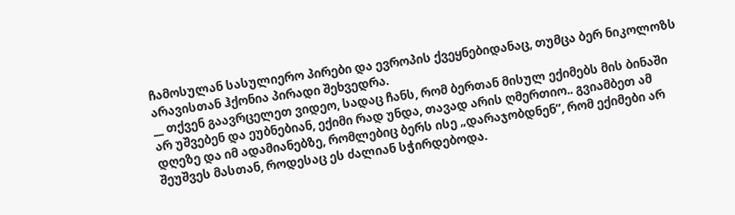ჩამოსულან სასულიერო პირები და ევროპის ქვეყნებიდანაც, თუმცა ბერ ნიკოლოზს არავისთან ჰქონია პირადი შეხვედრა.
__ თქვენ გაავრცელეთ ვიდეო, სადაც ჩანს, რომ ბერთან მისულ ექიმებს მის ბინაში არ უშვებენ და ეუბნებიან, ექიმი რად უნდა, თავად არის ღმერთიო.. გვიამბეთ ამ დღეზე და იმ ადამიანებზე, რომლებიც ბერს ისე „დარაჯობდნენ”, რომ ექიმები არ შეუშვეს მასთან, როდესაც ეს ძალიან სჭირდებოდა.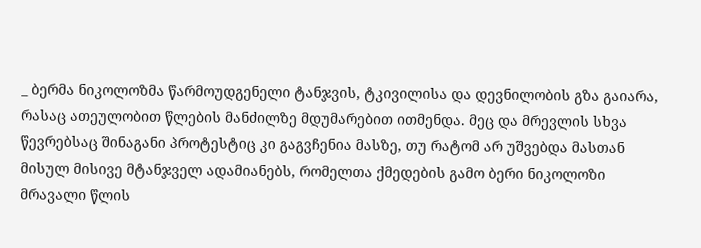_ ბერმა ნიკოლოზმა წარმოუდგენელი ტანჯვის, ტკივილისა და დევნილობის გზა გაიარა, რასაც ათეულობით წლების მანძილზე მდუმარებით ითმენდა. მეც და მრევლის სხვა წევრებსაც შინაგანი პროტესტიც კი გაგვჩენია მასზე, თუ რატომ არ უშვებდა მასთან მისულ მისივე მტანჯველ ადამიანებს, რომელთა ქმედების გამო ბერი ნიკოლოზი მრავალი წლის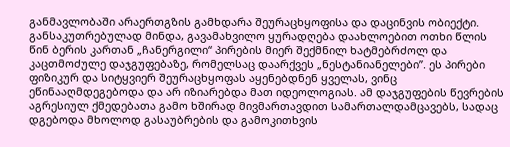განმავლობაში არაერთგზის გამხდარა შეურაცხყოფისა და დაცინვის ობიექტი.
განსაკუთრებულად მინდა, გავამახვილო ყურადღება დაახლოებით ოთხი წლის წინ ბერის კართან „ჩანერგილი“ პირების მიერ შექმნილ ხატმებრძოლ და კაცთმოძულე დაჯგუფებაზე, რომელსაც დაარქვეს „ნესტანიანელები”. ეს პირები ფიზიკურ და სიტყვიერ შეურაცხყოფას აყენებდნენ ყველას, ვინც ეწინააღმდეგებოდა და არ იზიარებდა მათ იდეოლოგიას. ამ დაჯგუფების წევრების აგრესიულ ქმედებათა გამო ხშირად მივმართავდით სამართალდამცავებს, სადაც დგებოდა მხოლოდ გასაუბრების და გამოკითხვის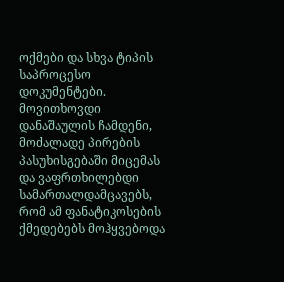ოქმები და სხვა ტიპის საპროცესო დოკუმენტები. მოვითხოვდი დანაშაულის ჩამდენი, მოძალადე პირების პასუხისგებაში მიცემას და ვაფრთხილებდი სამართალდამცავებს, რომ ამ ფანატიკოსების ქმედებებს მოჰყვებოდა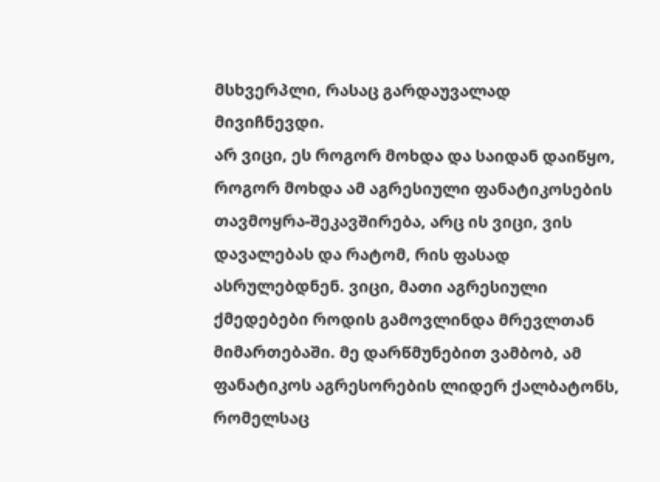მსხვერპლი, რასაც გარდაუვალად მივიჩნევდი.
არ ვიცი, ეს როგორ მოხდა და საიდან დაიწყო, როგორ მოხდა ამ აგრესიული ფანატიკოსების თავმოყრა-შეკავშირება, არც ის ვიცი, ვის დავალებას და რატომ, რის ფასად ასრულებდნენ. ვიცი, მათი აგრესიული ქმედებები როდის გამოვლინდა მრევლთან მიმართებაში. მე დარწმუნებით ვამბობ, ამ ფანატიკოს აგრესორების ლიდერ ქალბატონს, რომელსაც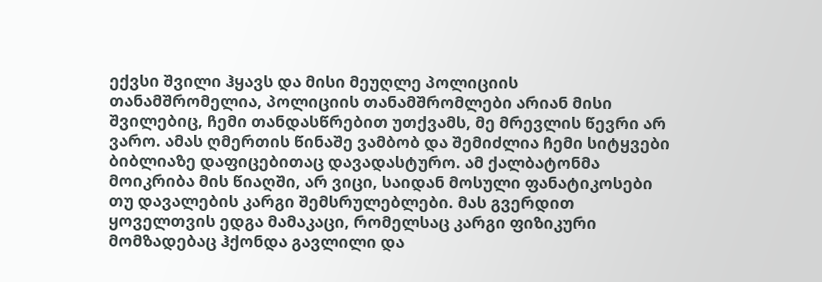ექვსი შვილი ჰყავს და მისი მეუღლე პოლიციის თანამშრომელია, პოლიციის თანამშრომლები არიან მისი შვილებიც, ჩემი თანდასწრებით უთქვამს, მე მრევლის წევრი არ ვარო. ამას ღმერთის წინაშე ვამბობ და შემიძლია ჩემი სიტყვები ბიბლიაზე დაფიცებითაც დავადასტურო. ამ ქალბატონმა მოიკრიბა მის წიაღში, არ ვიცი, საიდან მოსული ფანატიკოსები თუ დავალების კარგი შემსრულებლები. მას გვერდით ყოველთვის ედგა მამაკაცი, რომელსაც კარგი ფიზიკური მომზადებაც ჰქონდა გავლილი და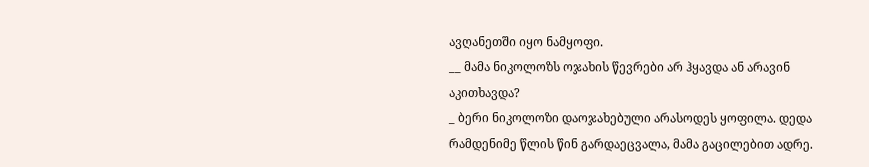ავღანეთში იყო ნამყოფი.
__ მამა ნიკოლოზს ოჯახის წევრები არ ჰყავდა ან არავინ აკითხავდა?
_ ბერი ნიკოლოზი დაოჯახებული არასოდეს ყოფილა. დედა რამდენიმე წლის წინ გარდაეცვალა, მამა გაცილებით ადრე.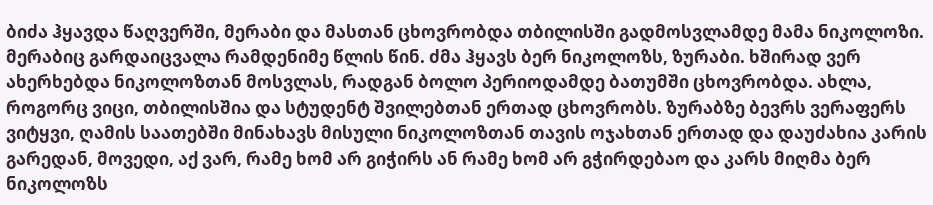ბიძა ჰყავდა წაღვერში, მერაბი და მასთან ცხოვრობდა თბილისში გადმოსვლამდე მამა ნიკოლოზი. მერაბიც გარდაიცვალა რამდენიმე წლის წინ. ძმა ჰყავს ბერ ნიკოლოზს, ზურაბი. ხშირად ვერ ახერხებდა ნიკოლოზთან მოსვლას, რადგან ბოლო პერიოდამდე ბათუმში ცხოვრობდა. ახლა, როგორც ვიცი, თბილისშია და სტუდენტ შვილებთან ერთად ცხოვრობს. ზურაბზე ბევრს ვერაფერს ვიტყვი, ღამის საათებში მინახავს მისული ნიკოლოზთან თავის ოჯახთან ერთად და დაუძახია კარის გარედან, მოვედი, აქ ვარ, რამე ხომ არ გიჭირს ან რამე ხომ არ გჭირდებაო და კარს მიღმა ბერ ნიკოლოზს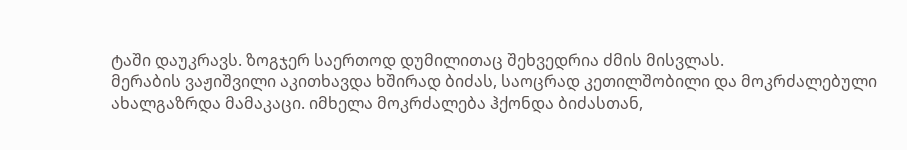ტაში დაუკრავს. ზოგჯერ საერთოდ დუმილითაც შეხვედრია ძმის მისვლას.
მერაბის ვაჟიშვილი აკითხავდა ხშირად ბიძას, საოცრად კეთილშობილი და მოკრძალებული ახალგაზრდა მამაკაცი. იმხელა მოკრძალება ჰქონდა ბიძასთან,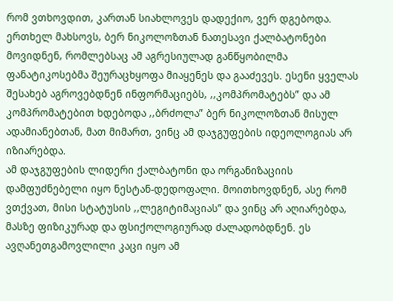რომ ვთხოვდით, კართან სიახლოვეს დადექიო, ვერ დგებოდა. ერთხელ მახსოვს, ბერ ნიკოლოზთან ნათესავი ქალბატონები მოვიდნენ, რომლებსაც ამ აგრესიულად განწყობილმა ფანატიკოსებმა შეურაცხყოფა მიაყენეს და გააძევეს. ესენი ყველას შესახებ აგროვებდნენ ინფორმაციებს, ,,კომპრომატებს” და ამ კომპრომატებით ხდებოდა ,,ბრძოლა” ბერ ნიკოლოზთან მისულ ადამიანებთან, მათ მიმართ, ვინც ამ დაჯგუფების იდეოლოგიას არ იზიარებდა.
ამ დაჯგუფების ლიდერი ქალბატონი და ორგანიზაციის დამფუძნებელი იყო ნესტან-დედოფალი. მოითხოვდნენ, ასე რომ ვთქვათ, მისი სტატუსის ,,ლეგიტიმაციას” და ვინც არ აღიარებდა, მასზე ფიზიკურად და ფსიქოლოგიურად ძალადობდნენ. ეს ავღანეთგამოვლილი კაცი იყო ამ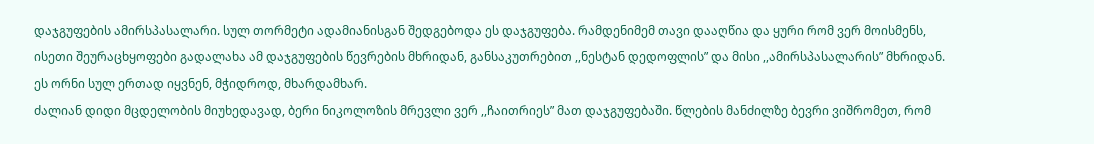დაჯგუფების ამირსპასალარი. სულ თორმეტი ადამიანისგან შედგებოდა ეს დაჯგუფება. რამდენიმემ თავი დააღწია და ყური რომ ვერ მოისმენს, ისეთი შეურაცხყოფები გადალახა ამ დაჯგუფების წევრების მხრიდან, განსაკუთრებით ,,ნესტან დედოფლის” და მისი ,,ამირსპასალარის” მხრიდან. ეს ორნი სულ ერთად იყვნენ, მჭიდროდ, მხარდამხარ.
ძალიან დიდი მცდელობის მიუხედავად, ბერი ნიკოლოზის მრევლი ვერ ,,ჩაითრიეს” მათ დაჯგუფებაში. წლების მანძილზე ბევრი ვიშრომეთ, რომ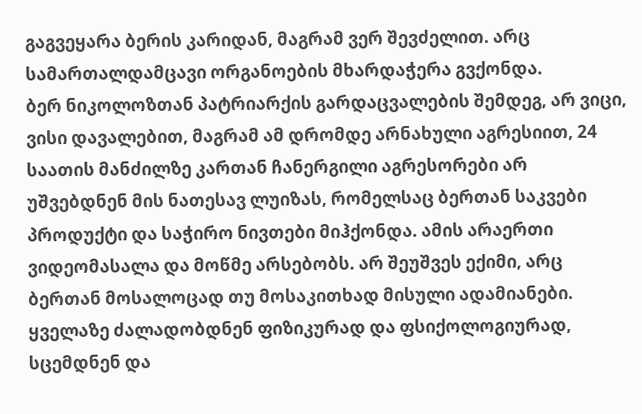გაგვეყარა ბერის კარიდან, მაგრამ ვერ შევძელით. არც სამართალდამცავი ორგანოების მხარდაჭერა გვქონდა.
ბერ ნიკოლოზთან პატრიარქის გარდაცვალების შემდეგ, არ ვიცი, ვისი დავალებით, მაგრამ ამ დრომდე არნახული აგრესიით, 24 საათის მანძილზე კართან ჩანერგილი აგრესორები არ უშვებდნენ მის ნათესავ ლუიზას, რომელსაც ბერთან საკვები პროდუქტი და საჭირო ნივთები მიჰქონდა. ამის არაერთი ვიდეომასალა და მოწმე არსებობს. არ შეუშვეს ექიმი, არც ბერთან მოსალოცად თუ მოსაკითხად მისული ადამიანები. ყველაზე ძალადობდნენ ფიზიკურად და ფსიქოლოგიურად, სცემდნენ და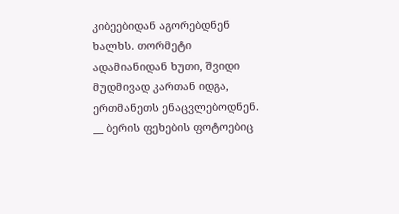კიბეებიდან აგორებდნენ ხალხს. თორმეტი ადამიანიდან ხუთი, შვიდი მუდმივად კართან იდგა, ერთმანეთს ენაცვლებოდნენ.
__ ბერის ფეხების ფოტოებიც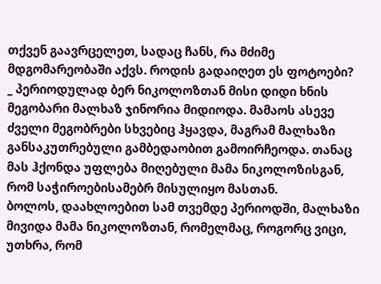თქვენ გაავრცელეთ, სადაც ჩანს, რა მძიმე მდგომარეობაში აქვს. როდის გადაიღეთ ეს ფოტოები?
_ პერიოდულად ბერ ნიკოლოზთან მისი დიდი ხნის მეგობარი მალხაზ ჯინორია მიდიოდა. მამაოს ასევე ძველი მეგობრები სხვებიც ჰყავდა, მაგრამ მალხაზი განსაკუთრებული გამბედაობით გამოირჩეოდა. თანაც მას ჰქონდა უფლება მიღებული მამა ნიკოლოზისგან, რომ საჭიროებისამებრ მისულიყო მასთან.
ბოლოს, დაახლოებით სამ თვემდე პერიოდში, მალხაზი მივიდა მამა ნიკოლოზთან, რომელმაც, როგორც ვიცი, უთხრა, რომ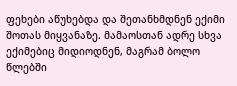ფეხები აწუხებდა და შეთანხმდნენ ექიმი შოთას მიყვანაზე. მამაოსთან ადრე სხვა ექიმებიც მიდიოდნენ, მაგრამ ბოლო წლებში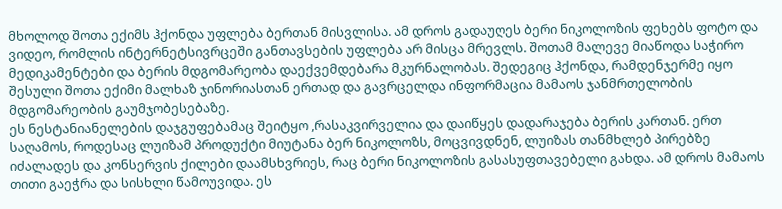მხოლოდ შოთა ექიმს ჰქონდა უფლება ბერთან მისვლისა. ამ დროს გადაუღეს ბერი ნიკოლოზის ფეხებს ფოტო და ვიდეო, რომლის ინტერნეტსივრცეში განთავსების უფლება არ მისცა მრევლს. შოთამ მალევე მიაწოდა საჭირო მედიკამენტები და ბერის მდგომარეობა დაექვემდებარა მკურნალობას. შედეგიც ჰქონდა, რამდენჯერმე იყო შესული შოთა ექიმი მალხაზ ჯინორიასთან ერთად და გავრცელდა ინფორმაცია მამაოს ჯანმრთელობის მდგომარეობის გაუმჯობესებაზე.
ეს ნესტანიანელების დაჯგუფებამაც შეიტყო ,რასაკვირველია და დაიწყეს დადარაჯება ბერის კართან. ერთ საღამოს, როდესაც ლუიზამ პროდუქტი მიუტანა ბერ ნიკოლოზს, მოცვივდნენ, ლუიზას თანმხლებ პირებზე იძალადეს და კონსერვის ქილები დაამსხვრიეს, რაც ბერი ნიკოლოზის გასასუფთავებელი გახდა. ამ დროს მამაოს თითი გაეჭრა და სისხლი წამოუვიდა. ეს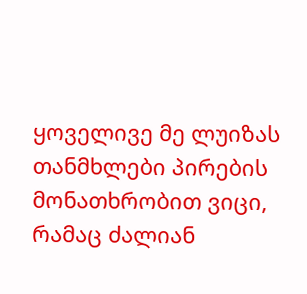ყოველივე მე ლუიზას თანმხლები პირების მონათხრობით ვიცი, რამაც ძალიან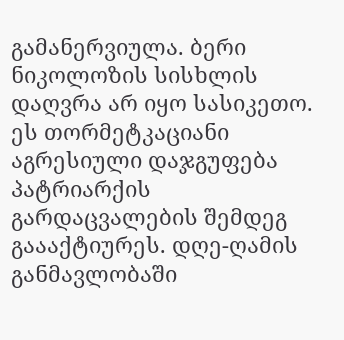გამანერვიულა. ბერი ნიკოლოზის სისხლის დაღვრა არ იყო სასიკეთო.
ეს თორმეტკაციანი აგრესიული დაჯგუფება პატრიარქის გარდაცვალების შემდეგ გაააქტიურეს. დღე-ღამის განმავლობაში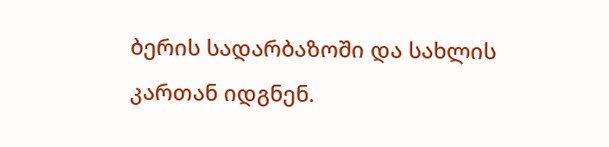ბერის სადარბაზოში და სახლის კართან იდგნენ.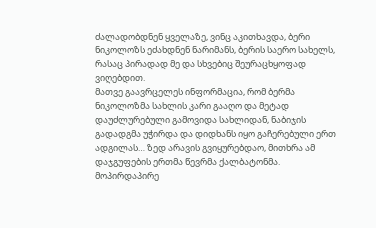ძალადობდნენ ყველაზე, ვინც აკითხავდა, ბერი ნიკოლოზს ეძახდნენ ნარიმანს, ბერის საერო სახელს, რასაც პირადად მე და სხვებიც შეურაცხყოფად ვიღებდით.
მათვე გაავრცელეს ინფორმაცია, რომ ბერმა ნიკოლოზმა სახლის კარი გააღო და მეტად დაუძლურებული გამოვიდა სახლიდან, ნაბიჯის გადადგმა უჭირდა და დიდხანს იყო გაჩერებული ერთ ადგილას… ზედ არავის გვიყურებდაო, მითხრა ამ დაჯგუფების ერთმა წევრმა ქალბატონმა. მოპირდაპირე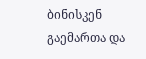ბინისკენ გაემართა და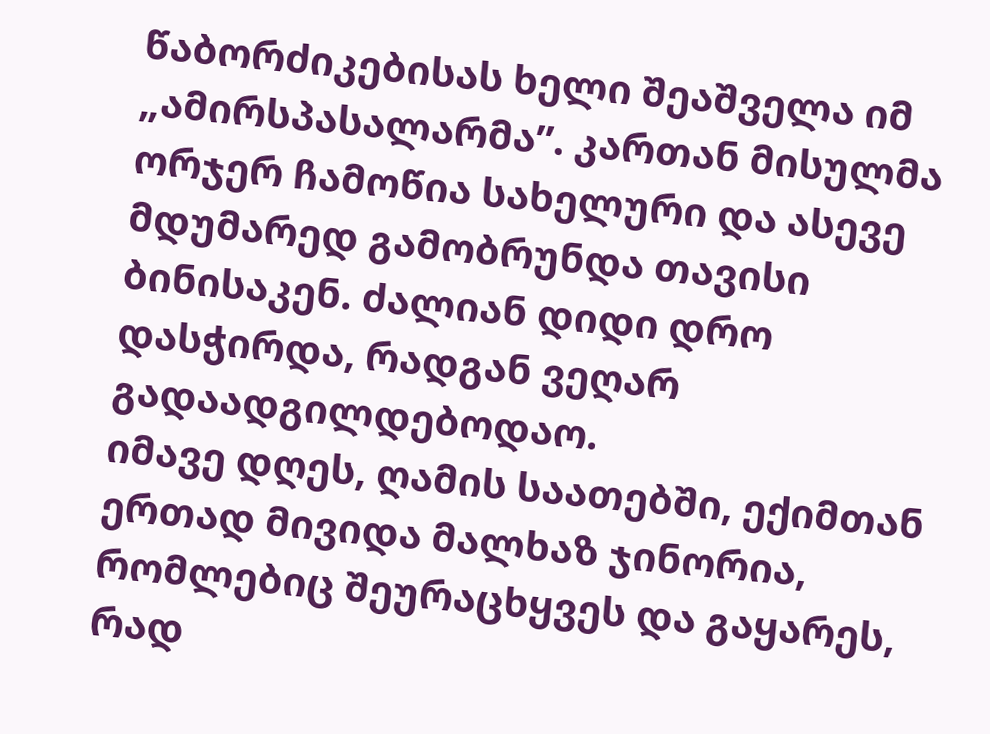წაბორძიკებისას ხელი შეაშველა იმ „ამირსპასალარმა”. კართან მისულმა ორჯერ ჩამოწია სახელური და ასევე მდუმარედ გამობრუნდა თავისი ბინისაკენ. ძალიან დიდი დრო დასჭირდა, რადგან ვეღარ გადაადგილდებოდაო.
იმავე დღეს, ღამის საათებში, ექიმთან ერთად მივიდა მალხაზ ჯინორია, რომლებიც შეურაცხყვეს და გაყარეს, რად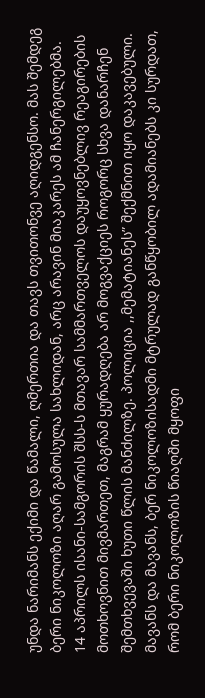უნდა ნარიმანს ექიმი და წამალი, ღმერთია და თავს თვითონვე აღიდგენსო. მას შემდეგ ბერი ნიკოლოზი აღარ გამოსულა სახლიდან, არც არავინ მიაკარეს ამ ჩანერგილებმა.
14 აპრილს ისანი-სამგორის შსს-ს მთავარ სამმართველოს დაუყოვნებლივ რეაგირების მოთხოვნით მივმართეთ, მაგრამ ყურადღება არ მოგვაქციეს როგორც სხვა დანარჩენ შემთხვევაში ხუთი წლის მანძილზე. პოლიცია ,,მემატიანეს” შექმნით იყო დაკავებული.
მავანს და მავანს, ბერ ნიკოლოზისადმი მტრულად განწყობილ ადამიანებს კი სურდათ, რომ ბერი ნიკოლოზის წიაღში მყოფი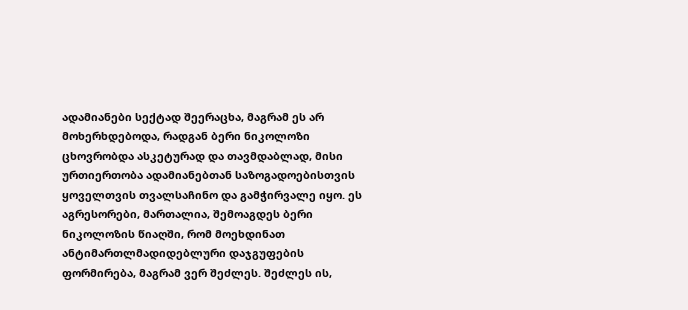ადამიანები სექტად შეერაცხა, მაგრამ ეს არ მოხერხდებოდა, რადგან ბერი ნიკოლოზი ცხოვრობდა ასკეტურად და თავმდაბლად, მისი ურთიერთობა ადამიანებთან საზოგადოებისთვის ყოველთვის თვალსაჩინო და გამჭირვალე იყო. ეს აგრესორები, მართალია, შემოაგდეს ბერი ნიკოლოზის წიაღში, რომ მოეხდინათ ანტიმართლმადიდებლური დაჯგუფების ფორმირება, მაგრამ ვერ შეძლეს. შეძლეს ის,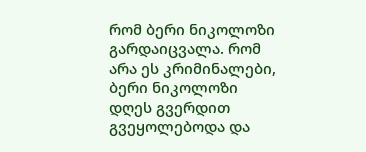რომ ბერი ნიკოლოზი გარდაიცვალა. რომ არა ეს კრიმინალები, ბერი ნიკოლოზი დღეს გვერდით გვეყოლებოდა და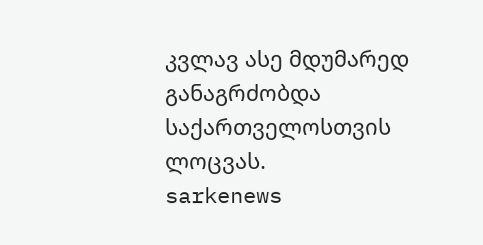კვლავ ასე მდუმარედ განაგრძობდა საქართველოსთვის ლოცვას.
sarkenews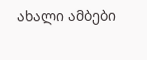ახალი ამბები